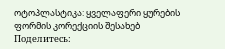ოტოპლასტიკა: ყველაფერი ყურების ფორმის კორექციის შესახებ
Поделитесь: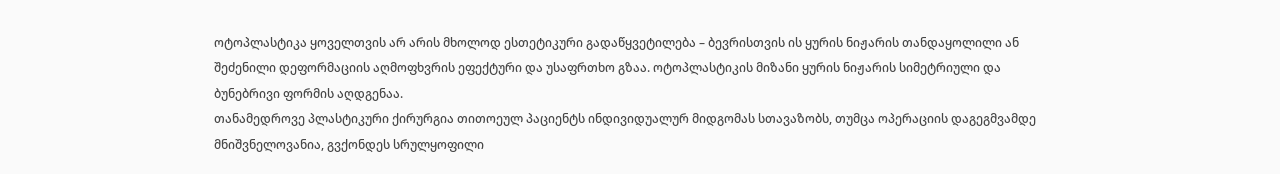ოტოპლასტიკა ყოველთვის არ არის მხოლოდ ესთეტიკური გადაწყვეტილება – ბევრისთვის ის ყურის ნიჟარის თანდაყოლილი ან შეძენილი დეფორმაციის აღმოფხვრის ეფექტური და უსაფრთხო გზაა. ოტოპლასტიკის მიზანი ყურის ნიჟარის სიმეტრიული და ბუნებრივი ფორმის აღდგენაა.
თანამედროვე პლასტიკური ქირურგია თითოეულ პაციენტს ინდივიდუალურ მიდგომას სთავაზობს, თუმცა ოპერაციის დაგეგმვამდე მნიშვნელოვანია, გვქონდეს სრულყოფილი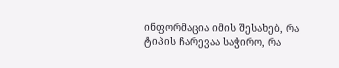ინფორმაცია იმის შესახებ, რა ტიპის ჩარევაა საჭირო, რა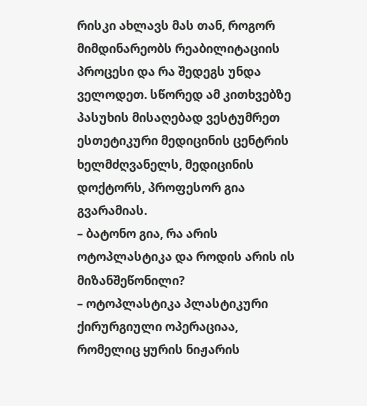რისკი ახლავს მას თან, როგორ მიმდინარეობს რეაბილიტაციის პროცესი და რა შედეგს უნდა ველოდეთ. სწორედ ამ კითხვებზე პასუხის მისაღებად ვესტუმრეთ ესთეტიკური მედიცინის ცენტრის ხელმძღვანელს, მედიცინის დოქტორს, პროფესორ გია გვარამიას.
– ბატონო გია, რა არის ოტოპლასტიკა და როდის არის ის მიზანშეწონილი?
– ოტოპლასტიკა პლასტიკური ქირურგიული ოპერაციაა, რომელიც ყურის ნიჟარის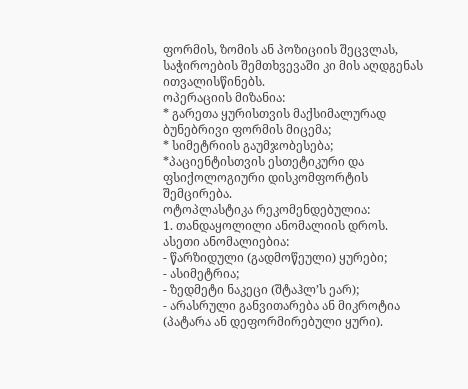ფორმის, ზომის ან პოზიციის შეცვლას, საჭიროების შემთხვევაში კი მის აღდგენას ითვალისწინებს.
ოპერაციის მიზანია:
* გარეთა ყურისთვის მაქსიმალურად ბუნებრივი ფორმის მიცემა;
* სიმეტრიის გაუმჯობესება;
*პაციენტისთვის ესთეტიკური და ფსიქოლოგიური დისკომფორტის შემცირება.
ოტოპლასტიკა რეკომენდებულია:
1. თანდაყოლილი ანომალიის დროს.
ასეთი ანომალიებია:
- წარზიდული (გადმოწეული) ყურები;
- ასიმეტრია;
- ზედმეტი ნაკეცი (შტაჰლ’ს ეარ);
- არასრული განვითარება ან მიკროტია (პატარა ან დეფორმირებული ყური).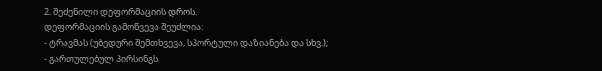2. შეძენილი დეფორმაციის დროს.
დეფორმაციის გამოწვევა შეუძლია:
- ტრავმას (უბედური შემთხვევა, სპორტული დაზიანება და სხვ.);
- გართულებულ პირსინგს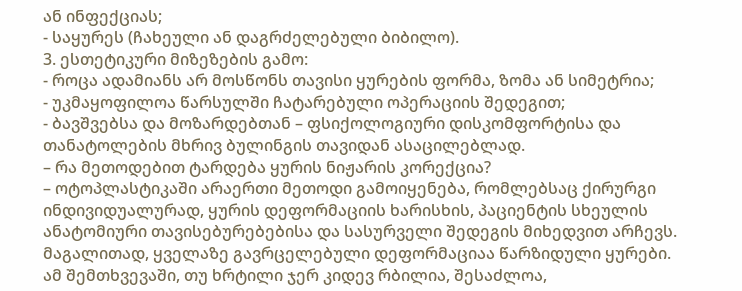ან ინფექციას;
- საყურეს (ჩახეული ან დაგრძელებული ბიბილო).
3. ესთეტიკური მიზეზების გამო:
- როცა ადამიანს არ მოსწონს თავისი ყურების ფორმა, ზომა ან სიმეტრია;
- უკმაყოფილოა წარსულში ჩატარებული ოპერაციის შედეგით;
- ბავშვებსა და მოზარდებთან – ფსიქოლოგიური დისკომფორტისა და თანატოლების მხრივ ბულინგის თავიდან ასაცილებლად.
– რა მეთოდებით ტარდება ყურის ნიჟარის კორექცია?
– ოტოპლასტიკაში არაერთი მეთოდი გამოიყენება, რომლებსაც ქირურგი ინდივიდუალურად, ყურის დეფორმაციის ხარისხის, პაციენტის სხეულის ანატომიური თავისებურებებისა და სასურველი შედეგის მიხედვით არჩევს. მაგალითად, ყველაზე გავრცელებული დეფორმაციაა წარზიდული ყურები. ამ შემთხვევაში, თუ ხრტილი ჯერ კიდევ რბილია, შესაძლოა,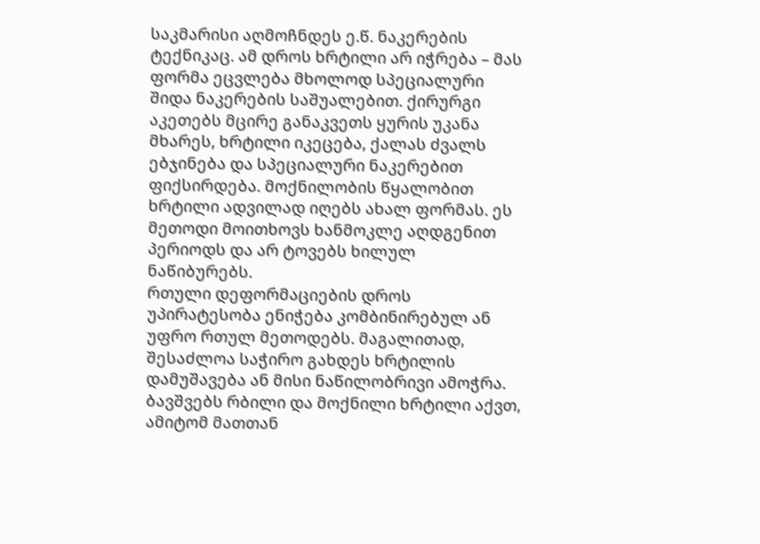საკმარისი აღმოჩნდეს ე.წ. ნაკერების ტექნიკაც. ამ დროს ხრტილი არ იჭრება – მას ფორმა ეცვლება მხოლოდ სპეციალური შიდა ნაკერების საშუალებით. ქირურგი აკეთებს მცირე განაკვეთს ყურის უკანა მხარეს, ხრტილი იკეცება, ქალას ძვალს ებჯინება და სპეციალური ნაკერებით ფიქსირდება. მოქნილობის წყალობით ხრტილი ადვილად იღებს ახალ ფორმას. ეს მეთოდი მოითხოვს ხანმოკლე აღდგენით პერიოდს და არ ტოვებს ხილულ ნაწიბურებს.
რთული დეფორმაციების დროს უპირატესობა ენიჭება კომბინირებულ ან უფრო რთულ მეთოდებს. მაგალითად, შესაძლოა საჭირო გახდეს ხრტილის დამუშავება ან მისი ნაწილობრივი ამოჭრა.
ბავშვებს რბილი და მოქნილი ხრტილი აქვთ, ამიტომ მათთან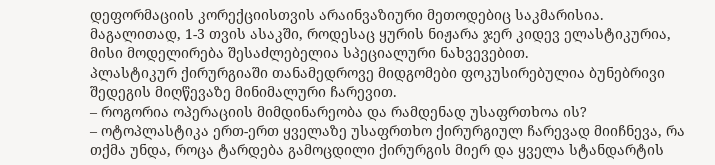დეფორმაციის კორექციისთვის არაინვაზიური მეთოდებიც საკმარისია. მაგალითად, 1-3 თვის ასაკში, როდესაც ყურის ნიჟარა ჯერ კიდევ ელასტიკურია, მისი მოდელირება შესაძლებელია სპეციალური ნახვევებით.
პლასტიკურ ქირურგიაში თანამედროვე მიდგომები ფოკუსირებულია ბუნებრივი შედეგის მიღწევაზე მინიმალური ჩარევით.
– როგორია ოპერაციის მიმდინარეობა და რამდენად უსაფრთხოა ის?
– ოტოპლასტიკა ერთ-ერთ ყველაზე უსაფრთხო ქირურგიულ ჩარევად მიიჩნევა, რა თქმა უნდა, როცა ტარდება გამოცდილი ქირურგის მიერ და ყველა სტანდარტის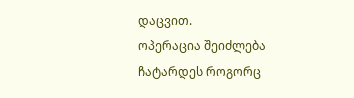დაცვით.
ოპერაცია შეიძლება ჩატარდეს როგორც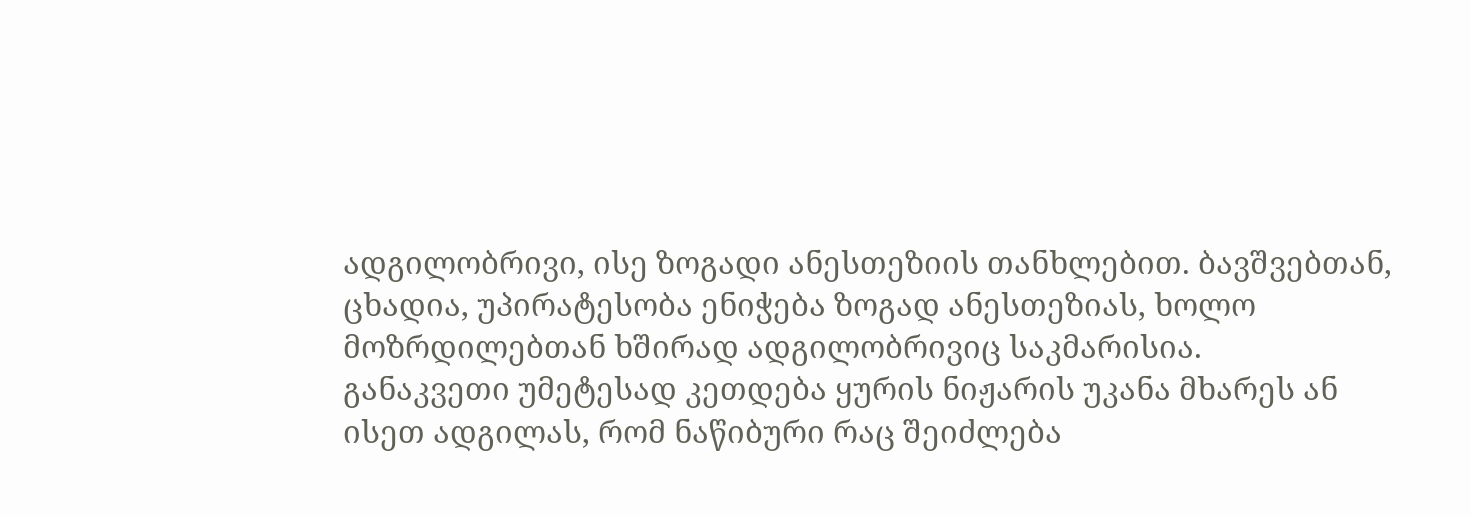ადგილობრივი, ისე ზოგადი ანესთეზიის თანხლებით. ბავშვებთან, ცხადია, უპირატესობა ენიჭება ზოგად ანესთეზიას, ხოლო მოზრდილებთან ხშირად ადგილობრივიც საკმარისია.
განაკვეთი უმეტესად კეთდება ყურის ნიჟარის უკანა მხარეს ან ისეთ ადგილას, რომ ნაწიბური რაც შეიძლება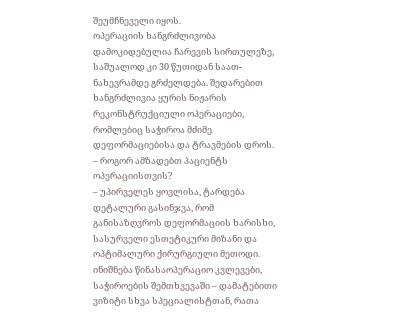შეუმჩნეველი იყოს.
ოპერაციის ხანგრძლივობა დამოკიდებულია ჩარევის სირთულეზე, საშუალოდ კი 30 წუთიდან საათ-ნახევრამდე გრძელდება. შედარებით ხანგრძლივია ყურის ნიჟარის რეკონსტრუქციული ოპერაციები, რომლებიც საჭიროა მძიმე დეფორმაციებისა და ტრავმების დროს.
– როგორ ამზადებთ პაციენტს ოპერაციისთვის?
– უპირველეს ყოვლისა, ტარდება დეტალური გასინჯვა, რომ განისაზღვროს დეფორმაციის ხარისხი, სასურველი ესთეტიკური მიზანი და ოპტიმალური ქირურგიული მეთოდი. ინიშნება წინასაოპერაციო კვლევები, საჭიროების შემთხვევაში – დამატებითი ვიზიტი სხვა სპეციალისტთან, რათა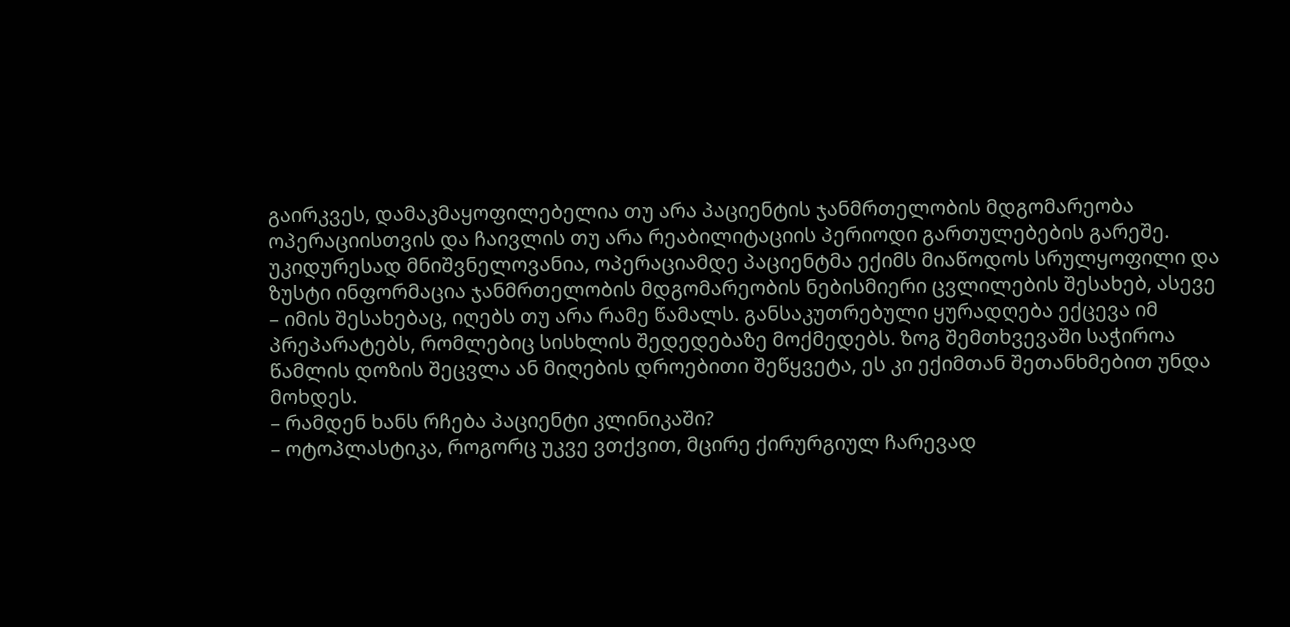გაირკვეს, დამაკმაყოფილებელია თუ არა პაციენტის ჯანმრთელობის მდგომარეობა ოპერაციისთვის და ჩაივლის თუ არა რეაბილიტაციის პერიოდი გართულებების გარეშე.
უკიდურესად მნიშვნელოვანია, ოპერაციამდე პაციენტმა ექიმს მიაწოდოს სრულყოფილი და ზუსტი ინფორმაცია ჯანმრთელობის მდგომარეობის ნებისმიერი ცვლილების შესახებ, ასევე – იმის შესახებაც, იღებს თუ არა რამე წამალს. განსაკუთრებული ყურადღება ექცევა იმ პრეპარატებს, რომლებიც სისხლის შედედებაზე მოქმედებს. ზოგ შემთხვევაში საჭიროა წამლის დოზის შეცვლა ან მიღების დროებითი შეწყვეტა, ეს კი ექიმთან შეთანხმებით უნდა მოხდეს.
– რამდენ ხანს რჩება პაციენტი კლინიკაში?
– ოტოპლასტიკა, როგორც უკვე ვთქვით, მცირე ქირურგიულ ჩარევად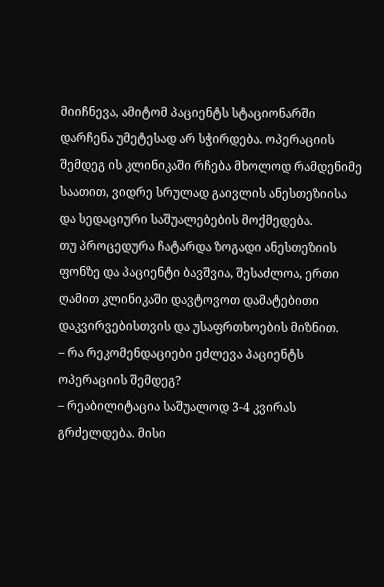მიიჩნევა, ამიტომ პაციენტს სტაციონარში დარჩენა უმეტესად არ სჭირდება. ოპერაციის შემდეგ ის კლინიკაში რჩება მხოლოდ რამდენიმე საათით, ვიდრე სრულად გაივლის ანესთეზიისა და სედაციური საშუალებების მოქმედება.
თუ პროცედურა ჩატარდა ზოგადი ანესთეზიის ფონზე და პაციენტი ბავშვია, შესაძლოა, ერთი ღამით კლინიკაში დავტოვოთ დამატებითი დაკვირვებისთვის და უსაფრთხოების მიზნით.
– რა რეკომენდაციები ეძლევა პაციენტს ოპერაციის შემდეგ?
– რეაბილიტაცია საშუალოდ 3-4 კვირას გრძელდება. მისი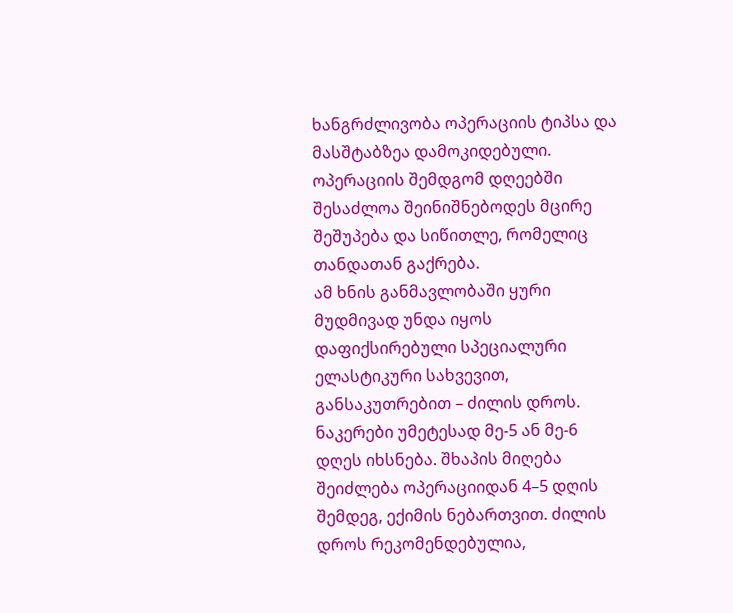ხანგრძლივობა ოპერაციის ტიპსა და მასშტაბზეა დამოკიდებული. ოპერაციის შემდგომ დღეებში შესაძლოა შეინიშნებოდეს მცირე შეშუპება და სიწითლე, რომელიც თანდათან გაქრება.
ამ ხნის განმავლობაში ყური მუდმივად უნდა იყოს დაფიქსირებული სპეციალური ელასტიკური სახვევით, განსაკუთრებით – ძილის დროს.
ნაკერები უმეტესად მე-5 ან მე-6 დღეს იხსნება. შხაპის მიღება შეიძლება ოპერაციიდან 4–5 დღის შემდეგ, ექიმის ნებართვით. ძილის დროს რეკომენდებულია,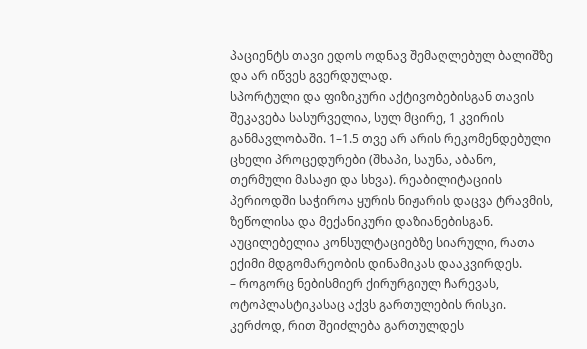პაციენტს თავი ედოს ოდნავ შემაღლებულ ბალიშზე და არ იწვეს გვერდულად.
სპორტული და ფიზიკური აქტივობებისგან თავის შეკავება სასურველია, სულ მცირე, 1 კვირის განმავლობაში. 1–1.5 თვე არ არის რეკომენდებული ცხელი პროცედურები (შხაპი, საუნა, აბანო, თერმული მასაჟი და სხვა). რეაბილიტაციის პერიოდში საჭიროა ყურის ნიჟარის დაცვა ტრავმის, ზეწოლისა და მექანიკური დაზიანებისგან.
აუცილებელია კონსულტაციებზე სიარული, რათა ექიმი მდგომარეობის დინამიკას დააკვირდეს.
– როგორც ნებისმიერ ქირურგიულ ჩარევას, ოტოპლასტიკასაც აქვს გართულების რისკი. კერძოდ, რით შეიძლება გართულდეს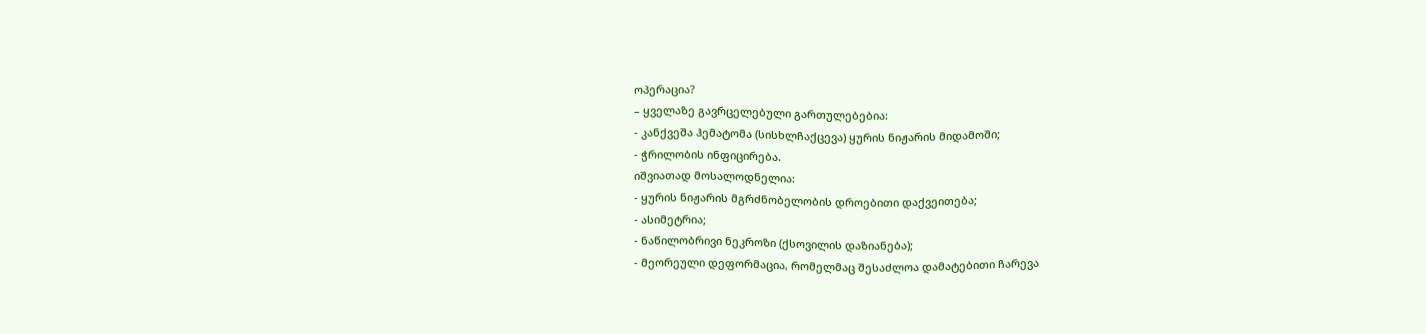ოპერაცია?
– ყველაზე გავრცელებული გართულებებია:
- კანქვეშა ჰემატომა (სისხლჩაქცევა) ყურის ნიჟარის მიდამოში;
- ჭრილობის ინფიცირება.
იშვიათად მოსალოდნელია:
- ყურის ნიჟარის მგრძნობელობის დროებითი დაქვეითება;
- ასიმეტრია;
- ნაწილობრივი ნეკროზი (ქსოვილის დაზიანება);
- მეორეული დეფორმაცია, რომელმაც შესაძლოა დამატებითი ჩარევა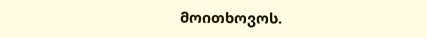მოითხოვოს.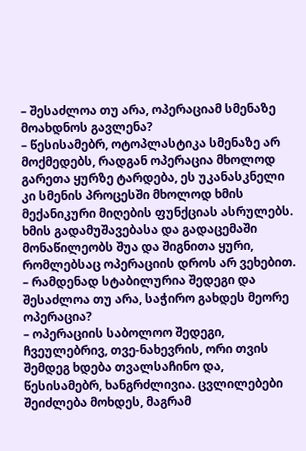– შესაძლოა თუ არა, ოპერაციამ სმენაზე მოახდნოს გავლენა?
– წესისამებრ, ოტოპლასტიკა სმენაზე არ მოქმედებს, რადგან ოპერაცია მხოლოდ გარეთა ყურზე ტარდება, ეს უკანასკნელი კი სმენის პროცესში მხოლოდ ხმის მექანიკური მიღების ფუნქციას ასრულებს. ხმის გადამუშავებასა და გადაცემაში მონაწილეობს შუა და შიგნითა ყური, რომლებსაც ოპერაციის დროს არ ვეხებით.
– რამდენად სტაბილურია შედეგი და შესაძლოა თუ არა, საჭირო გახდეს მეორე ოპერაცია?
– ოპერაციის საბოლოო შედეგი, ჩვეულებრივ, თვე-ნახევრის, ორი თვის შემდეგ ხდება თვალსაჩინო და, წესისამებრ, ხანგრძლივია. ცვლილებები შეიძლება მოხდეს, მაგრამ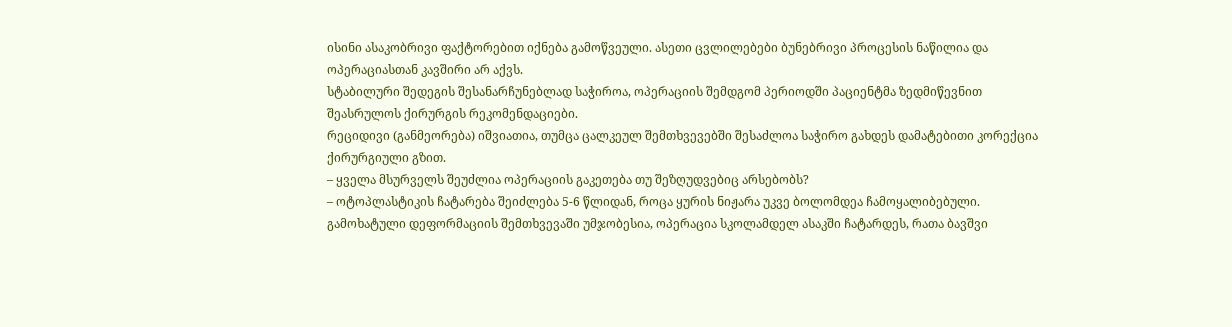ისინი ასაკობრივი ფაქტორებით იქნება გამოწვეული. ასეთი ცვლილებები ბუნებრივი პროცესის ნაწილია და ოპერაციასთან კავშირი არ აქვს.
სტაბილური შედეგის შესანარჩუნებლად საჭიროა, ოპერაციის შემდგომ პერიოდში პაციენტმა ზედმიწევნით შეასრულოს ქირურგის რეკომენდაციები.
რეციდივი (განმეორება) იშვიათია, თუმცა ცალკეულ შემთხვევებში შესაძლოა საჭირო გახდეს დამატებითი კორექცია ქირურგიული გზით.
– ყველა მსურველს შეუძლია ოპერაციის გაკეთება თუ შეზღუდვებიც არსებობს?
– ოტოპლასტიკის ჩატარება შეიძლება 5-6 წლიდან, როცა ყურის ნიჟარა უკვე ბოლომდეა ჩამოყალიბებული. გამოხატული დეფორმაციის შემთხვევაში უმჯობესია, ოპერაცია სკოლამდელ ასაკში ჩატარდეს, რათა ბავშვი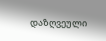დაზღვეული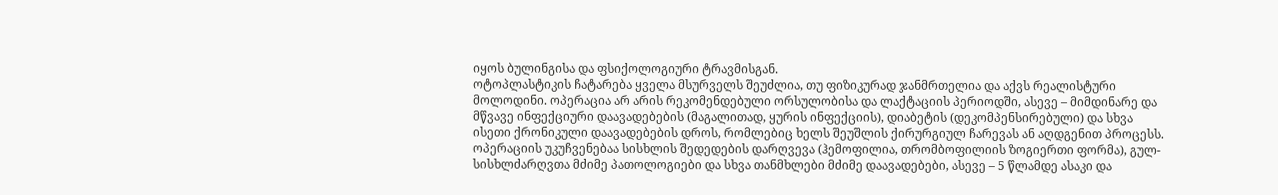იყოს ბულინგისა და ფსიქოლოგიური ტრავმისგან.
ოტოპლასტიკის ჩატარება ყველა მსურველს შეუძლია, თუ ფიზიკურად ჯანმრთელია და აქვს რეალისტური მოლოდინი. ოპერაცია არ არის რეკომენდებული ორსულობისა და ლაქტაციის პერიოდში, ასევე – მიმდინარე და მწვავე ინფექციური დაავადებების (მაგალითად, ყურის ინფექციის), დიაბეტის (დეკომპენსირებული) და სხვა ისეთი ქრონიკული დაავადებების დროს, რომლებიც ხელს შეუშლის ქირურგიულ ჩარევას ან აღდგენით პროცესს.
ოპერაციის უკუჩვენებაა სისხლის შედედების დარღვევა (ჰემოფილია, თრომბოფილიის ზოგიერთი ფორმა), გულ-სისხლძარღვთა მძიმე პათოლოგიები და სხვა თანმხლები მძიმე დაავადებები, ასევე – 5 წლამდე ასაკი და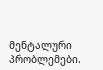მენტალური პრობლემები.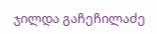ჯილდა გაჩეჩილაძე